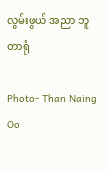လွမ်းဖွယ် အညာ ဘူတာရုံ

Photo- Than Naing Oo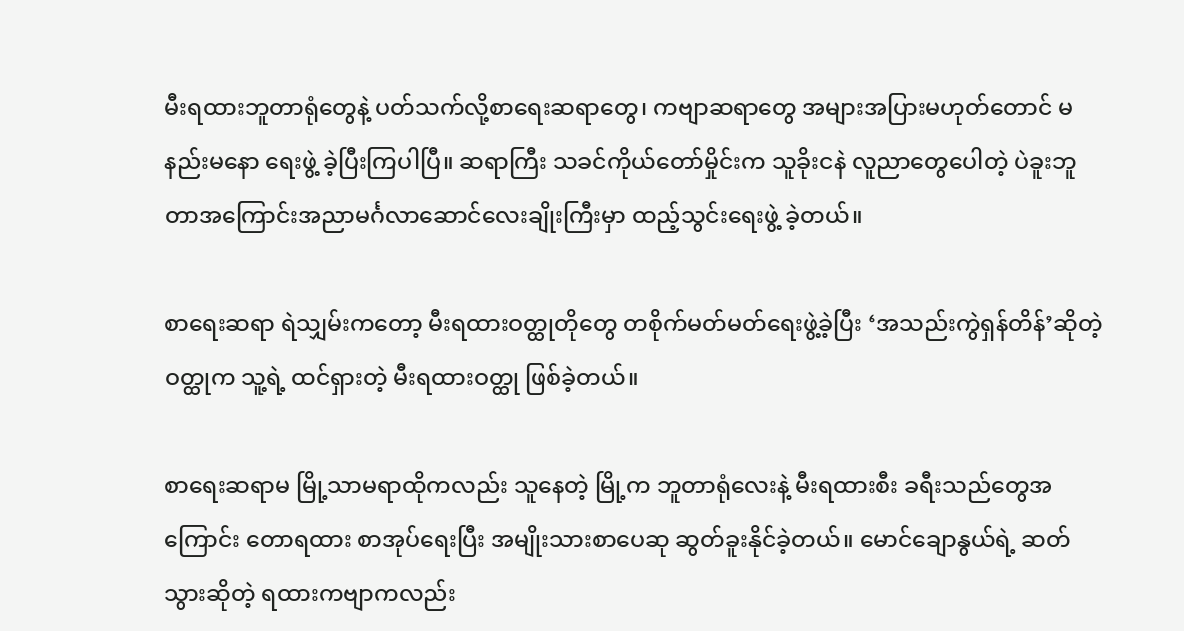မီးရထားဘူတာရုံတွေနဲ့ ပတ်သက်လို့စာရေးဆရာတွေ၊ ကဗျာဆရာတွေ အများအပြားမဟုတ်တောင် မနည်းမနော ရေးဖွဲ့ ခဲ့ပြီးကြပါပြီ။ ဆရာကြီး သခင်ကိုယ်တော်မှိုင်းက သူခိုးငနဲ လူညာတွေပေါတဲ့ ပဲခူးဘူတာအကြောင်းအညာမင်္ဂလာဆောင်လေးချိုးကြီးမှာ ထည့်သွင်းရေးဖွဲ့ ခဲ့တယ်။

စာရေးဆရာ ရဲသျှမ်းကတော့ မီးရထားဝတ္ထုတိုတွေ တစိုက်မတ်မတ်ရေးဖွဲ့ခဲ့ပြီး ‘အသည်းကွဲရှန်တိန်’ဆိုတဲ့ ဝတ္ထုက သူ့ရဲ့ ထင်ရှားတဲ့ မီးရထားဝတ္ထု ဖြစ်ခဲ့တယ်။

စာရေးဆရာမ မြို့သာမရာထိုကလည်း သူနေတဲ့ မြို့က ဘူတာရုံလေးနဲ့ မီးရထားစီး ခရီးသည်တွေအကြောင်း တောရထား စာအုပ်ရေးပြီး အမျိုးသားစာပေဆု ဆွတ်ခူးနိုင်ခဲ့တယ်။ မောင်ချောနွယ်ရဲ့ ဆတ်သွားဆိုတဲ့ ရထားကဗျာကလည်း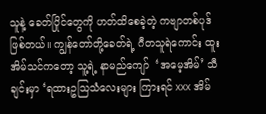သူနဲ့ ခေတ်ပြိုင်တွေကို ဟတ်ထိစေခဲ့တဲ့ ကဗျာတစ်ပုဒ် ဖြစ်တယ်။ ကျွန်တော်တို့ခေတ်ရဲ့ ဂီတသူရဲကောင်း ထူးအိမ်သင်ကတော့ သူ့ရဲ့ နာမည်ကျော်  ‘အမေ့အိမ်’ သီချင်းမှာ ‘ရထားဥသြသံလေးများ ကြားရင် xxx အိမ်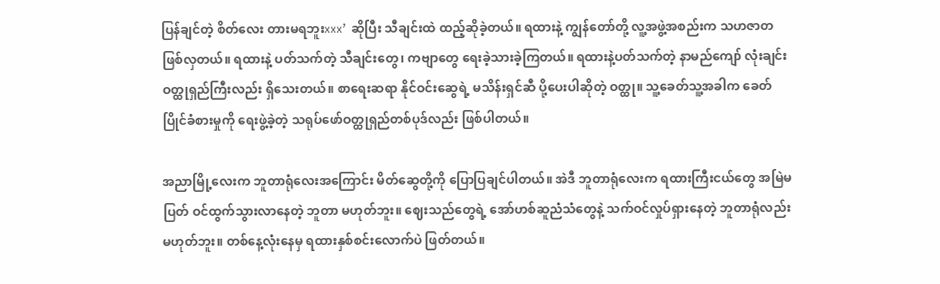ပြန်ချင်တဲ့ စိတ်လေး တားမရဘူးxxx’ ဆိုပြီး သီချင်းထဲ ထည့်ဆိုခဲ့တယ်။ ရထားနဲ့ ကျွန်တော်တို့ လူ့အဖွဲ့အစည်းက သဟဇာတ ဖြစ်လှတယ်။ ရထားနဲ့ ပတ်သက်တဲ့ သီချင်းတွေ၊ ကဗျာတွေ ရေးခဲ့သားခဲ့ကြတယ်။ ရထားနဲ့ပတ်သက်တဲ့ နာမည်ကျော် လုံးချင်းဝတ္ထုရှည်ကြီးလည်း ရှိသေးတယ်။ စာရေးဆရာ နိုင်ဝင်းဆွေရဲ့ မသိန်းရှင်ဆီ ပို့ပေးပါဆိုတဲ့ ဝတ္ထု။ သူ့ခေတ်သူ့အခါက ခေတ်ပြိုင်ခံစားမှုကို ရေးဖွဲ့ခဲ့တဲ့ သရုပ်ဖော်ဝတ္ထုရှည်တစ်ပုဒ်လည်း ဖြစ်ပါတယ်။

အညာမြို့လေးက ဘူတာရုံလေးအကြောင်း မိတ်ဆွေတို့ကို ပြောပြချင်ပါတယ်။ အဲဒီ ဘူတာရုံလေးက ရထားကြီးငယ်တွေ အမြဲမပြတ် ဝင်ထွက်သွားလာနေတဲ့ ဘူတာ မဟုတ်ဘူး။ ဈေးသည်တွေရဲ့ အော်ဟစ်ဆူညံသံတွေနဲ့ သက်ဝင်လှုပ်ရှားနေတဲ့ ဘူတာရုံလည်း မဟုတ်ဘူး။ တစ်နေ့လုံးနေမှ ရထားနှစ်စင်းလောက်ပဲ ဖြတ်တယ်။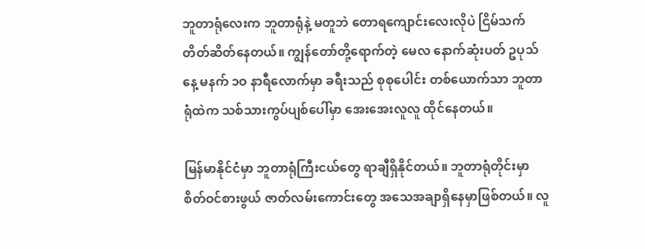ဘူတာရုံလေးက ဘူတာရုံနဲ့ မတူဘဲ တောရကျောင်းလေးလိုပဲ ငြိမ်သက်တိတ်ဆိတ်နေတယ်။ ကျွန်တော်တို့ရောက်တဲ့ မေလ နောက်ဆုံးပတ် ဥပုသ်နေ့ မနက် ၁ဝ နာရီလောက်မှာ ခရီးသည် စုစုပေါင်း တစ်ယောက်သာ ဘူတာရုံထဲက သစ်သားကွပ်ပျစ်ပေါ်မှာ အေးအေးလူလူ ထိုင်နေတယ်။

မြန်မာနိုင်ငံမှာ ဘူတာရုံကြီးငယ်တွေ ရာချီရှိနိုင်တယ်။ ဘူတာရုံတိုင်းမှာ စိတ်ဝင်စားဖွယ် ဇာတ်လမ်းကောင်းတွေ အသေအချာရှိနေမှာဖြစ်တယ်။ လူ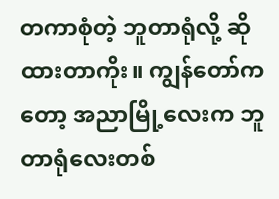တကာစုံတဲ့ ဘူတာရုံလို့ ဆိုထားတာကိုး။ ကျွန်တော်ကတော့ အညာမြို့လေးက ဘူတာရုံလေးတစ်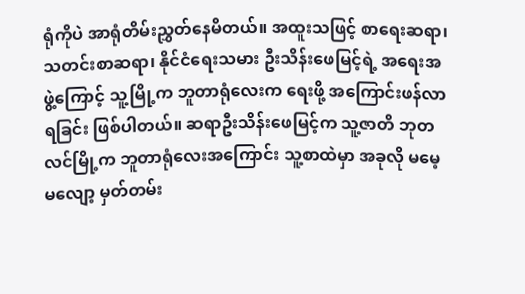ရုံကိုပဲ အာရုံတိမ်းညွှတ်နေမိတယ်။ အထူးသဖြင့် စာရေးဆရာ၊ သတင်းစာဆရာ၊ နိုင်ငံရေးသမား ဦးသိန်းဖေမြင့်ရဲ့ အရေးအဖွဲ့ကြောင့် သူ့မြို့က ဘူတာရုံလေးက ရေးဖို့ အကြောင်းဖန်လာရခြင်း ဖြစ်ပါတယ်။ ဆရာဦးသိန်းဖေမြင့်က သူ့ဇာတိ ဘုတလင်မြို့က ဘူတာရုံလေးအကြောင်း သူ့စာထဲမှာ အခုလို မမေ့မလျော့ မှတ်တမ်း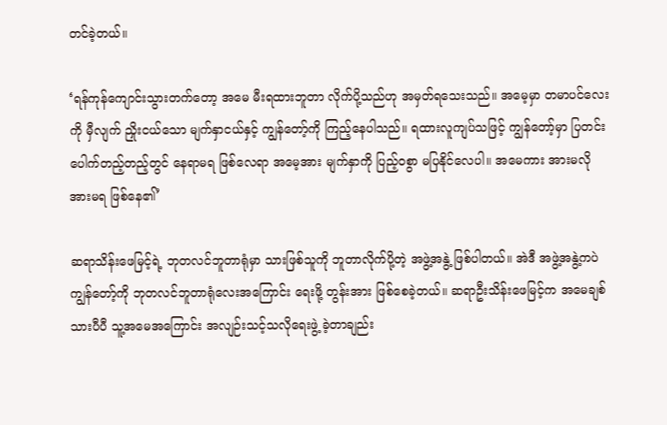တင်ခဲ့တယ်။

‘ရန်ကုန်ကျောင်းသွားတက်တော့ အမေ မီးရထားဘူတာ လိုက်ပို့သည်ဟု အမှတ်ရသေးသည်။ အမေ့မှာ တမာပင်လေးကို မှီလျက် ညှိုးငယ်သော မျက်နှာငယ်နှင့် ကျွန်တော့်ကို ကြည့်နေပါသည်။ ရထားလူကျပ်သဖြင့် ကျွန်တော့်မှာ ပြတင်းပေါက်တည့်တည့်တွင် နေရာမရ ဖြစ်လေရာ အမေ့အား မျက်နှာကို ပြည့်ဝစွာ မပြနိုင်လေပါ။ အမေကား အားမလိုအားမရ ဖြစ်နေ၏’

ဆရာသိန်းဖေမြင့်ရဲ့ ဘုတလင်ဘူတာရုံမှာ သားဖြစ်သူကို ဘူတာလိုက်ပို့တဲ့ အဖွဲ့အနွဲ့ ဖြစ်ပါတယ်။ အဲဒီ အဖွဲ့အနွဲ့ကပဲ ကျွန်တော့်ကို ဘုတလင်ဘူတာရုံလေးအကြောင်း ရေးဖို့ တွန်းအား ဖြစ်စေခဲ့တယ်။ ဆရာဦးသိန်းဖေမြင့်က အမေချစ်သားပီပီ သူ့အမေအကြောင်း အလျဉ်းသင့်သလိုရေးဖွဲ့ ခဲ့တာချည်း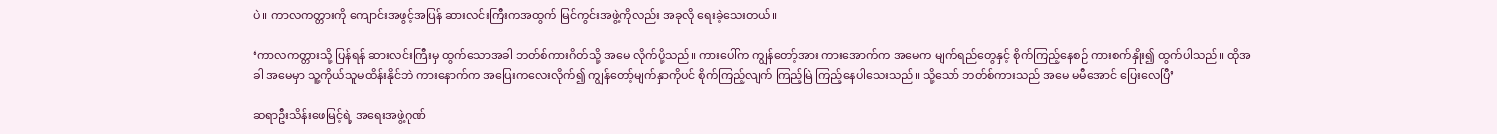ပဲ။ ကာလကတ္တားကို ကျောင်းအဖွင့်အပြန် ဆားလင်းကြီးကအထွက် မြင်ကွင်းအဖွဲ့ကိုလည်း အခုလို ရေးခဲ့သေးတယ်။

‘ကာလကတ္တားသို့ ပြန်ရန် ဆားလင်းကြီးမှ ထွက်သောအခါ ဘတ်စ်ကားဂိတ်သို့ အမေ လိုက်ပို့သည်။ ကားပေါ်က ကျွန်တော့်အား ကားအောက်က အမေက မျက်ရည်တွေနှင့် စိုက်ကြည့်နေစဉ် ကားစက်နှိုး၍ ထွက်ပါသည်။ ထိုအခါ အမေမှာ သူ့ကိုယ်သူမထိန်းနိုင်ဘဲ ကားနောက်က အပြေးကလေးလိုက်၍ ကျွန်တော့်မျက်နှာကိုပင် စိုက်ကြည့်လျက် ကြည့်မြဲ ကြည့်နေပါသေးသည်။ သို့သော် ဘတ်စ်ကားသည် အမေ မမီအောင် ပြေးလေပြီ’

ဆရာဦးသိန်းဖေမြင့်ရဲ့ အရေးအဖွဲ့ဂုဏ်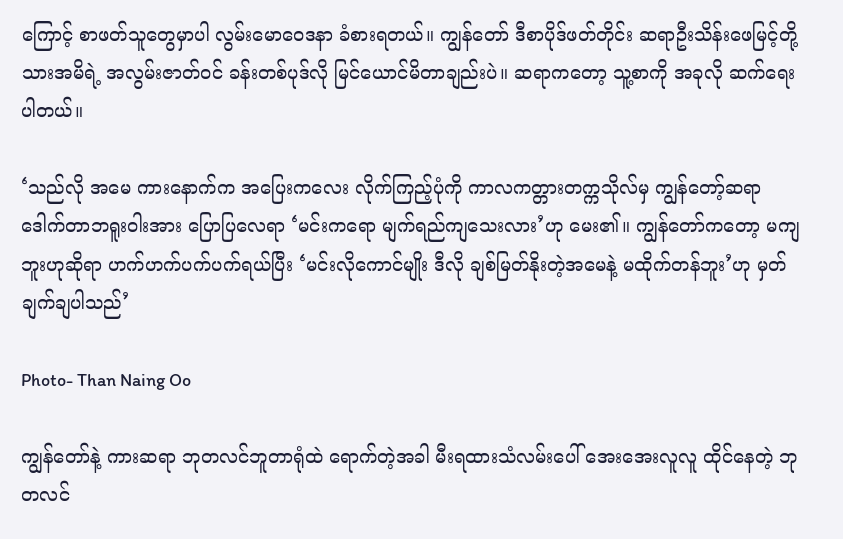ကြောင့် စာဖတ်သူတွေမှာပါ လွမ်းမောဝေဒနာ ခံစားရတယ်။ ကျွန်တော် ဒီစာပိုဒ်ဖတ်တိုင်း ဆရာဦးသိန်းဖေမြင့်တို့ သားအမိရဲ့ အလွမ်းဇာတ်ဝင် ခန်းတစ်ပုဒ်လို မြင်ယောင်မိတာချည်းပဲ။ ဆရာကတော့ သူ့စာကို အခုလို ဆက်ရေးပါတယ်။

‘သည်လို အမေ ကားနောက်က အပြေးကလေး လိုက်ကြည့်ပုံကို ကာလကတ္တားတက္ကသိုလ်မှ ကျွန်တော့်ဆရာ ဒေါက်တာဘရူးဝါးအား ပြောပြလေရာ ‘မင်းကရော မျက်ရည်ကျသေးလား’ဟု မေး၏။ ကျွန်တော်ကတော့ မကျဘူးဟုဆိုရာ ဟက်ဟက်ပက်ပက်ရယ်ပြီး ‘မင်းလိုကောင်မျိုး ဒီလို ချစ်မြတ်နိုးတဲ့အမေနဲ့ မထိုက်တန်ဘူး’ဟု မှတ်ချက်ချပါသည်’

Photo- Than Naing Oo

ကျွန်တော်နဲ့ ကားဆရာ ဘုတလင်ဘူတာရုံထဲ ရောက်တဲ့အခါ မီးရထားသံလမ်းပေါ် အေးအေးလူလူ ထိုင်နေတဲ့ ဘုတလင်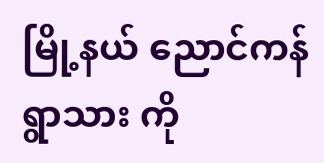မြို့နယ် ညောင်ကန်ရွာသား ကို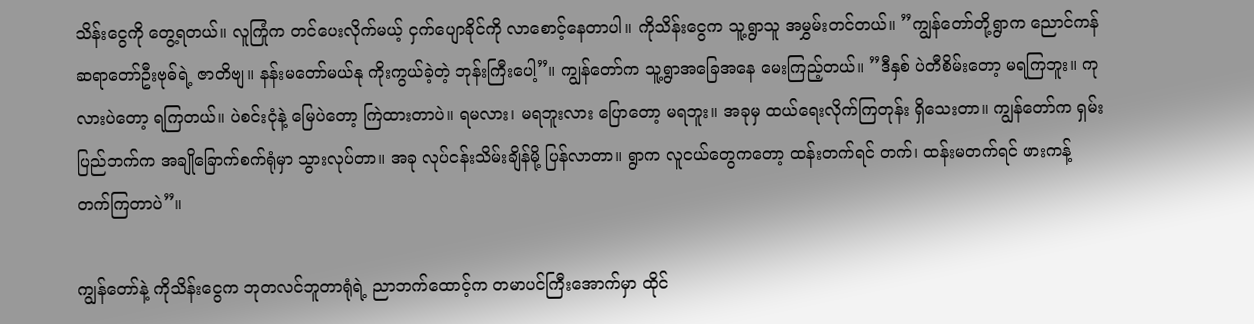သိန်းငွေကို တွေ့ရတယ်။ လူကြုံက တင်ပေးလိုက်မယ့် ငှက်ပျောခိုင်ကို လာစောင့်နေတာပါ။ ကိုသိန်းငွေက သူ့ရွာသူ အမွှမ်းတင်တယ်။ ”ကျွန်တော်တို့ရွာက ညောင်ကန်ဆရာတော်ဦးဗုဓ်ရဲ့ ဇာတိဗျ။ နန်းမတော်မယ်နု ကိုးကွယ်ခဲ့တဲ့ ဘုန်းကြီးပေါ့”။ ကျွန်တော်က သူ့ရွာအခြေအနေ မေးကြည့်တယ်။ ”ဒီနှစ် ပဲတီစိမ်းတော့ မရကြဘူး။ ကုလားပဲတော့ ရကြတယ်။ ပဲစင်းငုံနဲ့ မြေပဲတော့ ကြဲထားတာပဲ။ ရမလား၊ မရဘူးလား ပြောတော့ မရဘူး။ အခုမှ ထယ်ရေးလိုက်ကြတုန်း ရှိသေးတာ။ ကျွန်တော်က ရှမ်းပြည်ဘက်က အချိုခြောက်စက်ရုံမှာ သွားလုပ်တာ။ အခု လုပ်ငန်းသိမ်းချိန်မို့ ပြန်လာတာ။ ရွာက လူငယ်တွေကတော့ ထန်းတက်ရင် တက်၊ ထန်းမတက်ရင် ဖားကန့် တက်ကြတာပဲ”။

ကျွန်တော်နဲ့ ကိုသိန်းငွေက ဘုတလင်ဘူတာရုံရဲ့ ညာဘက်ထောင့်က တမာပင်ကြီးအောက်မှာ ထိုင်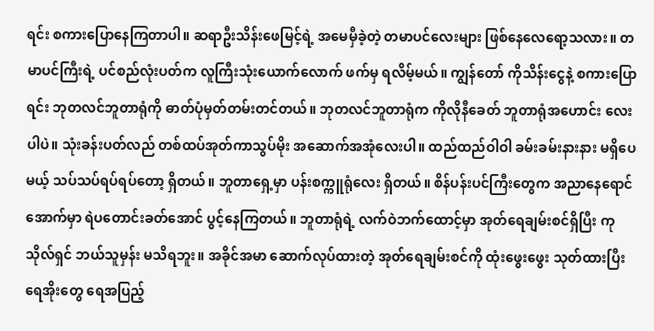ရင်း စကားပြောနေကြတာပါ။ ဆရာဦးသိန်းဖေမြင့်ရဲ့ အမေမှီခဲ့တဲ့ တမာပင်လေးများ ဖြစ်နေလေရော့သလား။ တမာပင်ကြီးရဲ့ ပင်စည်လုံးပတ်က လူကြီးသုံးယောက်လောက် ဖက်မှ ရလိမ့်မယ်။ ကျွန်တော် ကိုသိန်းငွေနဲ့ စကားပြောရင်း ဘုတလင်ဘူတာရုံကို ဓာတ်ပုံမှတ်တမ်းတင်တယ်။ ဘုတလင်ဘူတာရုံက ကိုလိုနီခေတ် ဘူတာရုံအဟောင်း လေးပါပဲ။ သုံးခန်းပတ်လည် တစ်ထပ်အုတ်ကာသွပ်မိုး အဆောက်အအုံလေးပါ။ ထည်ထည်ဝါဝါ ခမ်းခမ်းနားနား မရှိပေမယ့် သပ်သပ်ရပ်ရပ်တော့ ရှိတယ်။ ဘူတာရှေ့မှာ ပန်းစက္ကူရုံလေး ရှိတယ်။ စိန်ပန်းပင်ကြီးတွေက အညာနေရောင်အောက်မှာ ရဲပတောင်းခတ်အောင် ပွင့်နေကြတယ်။ ဘူတာရုံရဲ့ လက်ဝဲဘက်ထောင့်မှာ အုတ်ရေချမ်းစင်ရှိပြီး ကုသိုလ်ရှင် ဘယ်သူမှန်း မသိရဘူး။ အခိုင်အမာ ဆောက်လုပ်ထားတဲ့ အုတ်ရေချမ်းစင်ကို ထုံးဖွေးဖွေး သုတ်ထားပြီး ရေအိုးတွေ ရေအပြည့်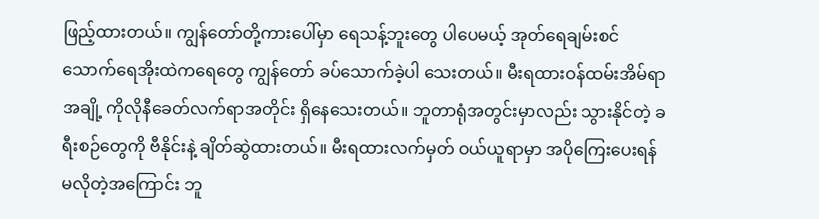ဖြည့်ထားတယ်။ ကျွန်တော်တို့ကားပေါ်မှာ ရေသန့်ဘူးတွေ ပါပေမယ့် အုတ်ရေချမ်းစင် သောက်ရေအိုးထဲကရေတွေ ကျွန်တော် ခပ်သောက်ခဲ့ပါ သေးတယ်။ မီးရထားဝန်ထမ်းအိမ်ရာအချို့ ကိုလိုနီခေတ်လက်ရာအတိုင်း ရှိနေသေးတယ်။ ဘူတာရုံအတွင်းမှာလည်း သွားနိုင်တဲ့ ခရီးစဉ်တွေကို ဗီနိုင်းနဲ့ ချိတ်ဆွဲထားတယ်။ မီးရထားလက်မှတ် ဝယ်ယူရာမှာ အပိုကြေးပေးရန် မလိုတဲ့အကြောင်း ဘူ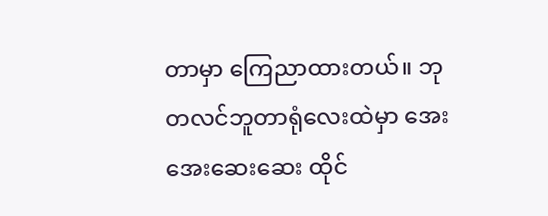တာမှာ ကြေညာထားတယ်။ ဘုတလင်ဘူတာရုံလေးထဲမှာ အေးအေးဆေးဆေး ထိုင်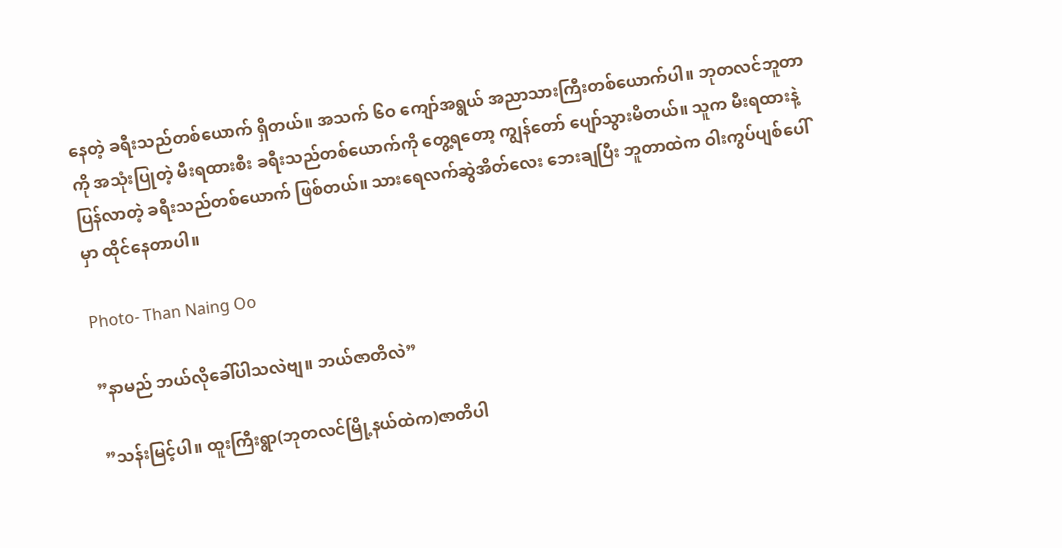နေတဲ့ ခရီးသည်တစ်ယောက် ရှိတယ်။ အသက် ၆ဝ ကျော်အရွယ် အညာသားကြီးတစ်ယောက်ပါ။ ဘုတလင်ဘူတာကို အသုံးပြုတဲ့ မီးရထားစီး ခရီးသည်တစ်ယောက်ကို တွေ့ရတော့ ကျွန်တော် ပျော်သွားမိတယ်။ သူက မီးရထားနဲ့ ပြန်လာတဲ့ ခရီးသည်တစ်ယောက် ဖြစ်တယ်။ သားရေလက်ဆွဲအိတ်လေး ဘေးချပြီး ဘူတာထဲက ဝါးကွပ်ပျစ်ပေါ်မှာ ထိုင်နေတာပါ။

Photo- Than Naing Oo

”နာမည် ဘယ်လိုခေါ်ပါသလဲဗျ။ ဘယ်ဇာတိလဲ”

”သန်းမြင့်ပါ။ ထူးကြီးရွာ(ဘုတလင်မြို့နယ်ထဲက)ဇာတိပါ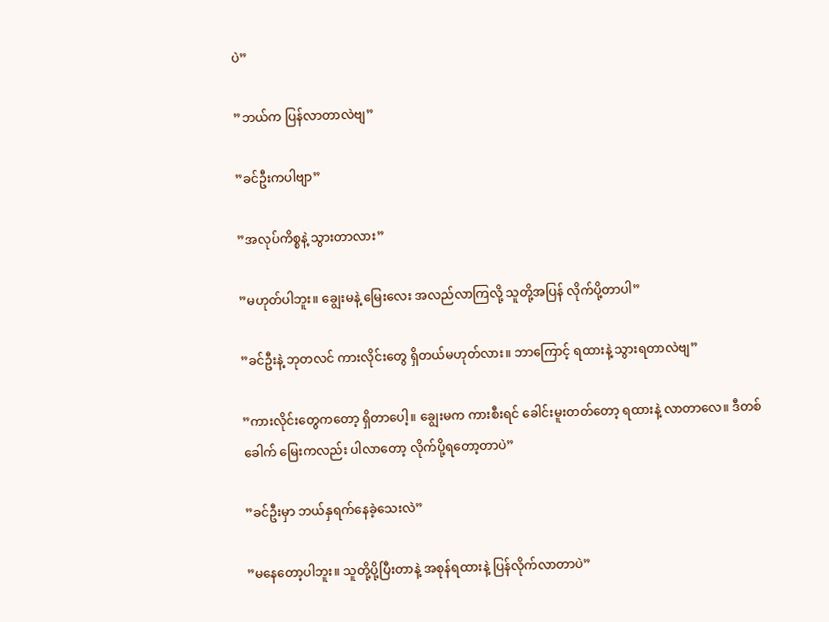ပဲ”

”ဘယ်က ပြန်လာတာလဲဗျ”

”ခင်ဦးကပါဗျာ”

”အလုပ်ကိစ္စနဲ့ သွားတာလား”

”မဟုတ်ပါဘူး။ ချွေးမနဲ့ မြေးလေး အလည်လာကြလို့ သူတို့အပြန် လိုက်ပို့တာပါ”

”ခင်ဦးနဲ့ ဘုတလင် ကားလိုင်းတွေ ရှိတယ်မဟုတ်လား။ ဘာကြောင့် ရထားနဲ့ သွားရတာလဲဗျ”

”ကားလိုင်းတွေကတော့ ရှိတာပေါ့။ ချွေးမက ကားစီးရင် ခေါင်းမူးတတ်တော့ ရထားနဲ့ လာတာလေ။ ဒီတစ်ခေါက် မြေးကလည်း ပါလာတော့ လိုက်ပို့ရတော့တာပဲ”

”ခင်ဦးမှာ ဘယ်နှရက်နေခဲ့သေးလဲ”

”မနေတော့ပါဘူး။ သူတို့ပို့ပြီးတာနဲ့ အစုန်ရထားနဲ့ ပြန်လိုက်လာတာပဲ”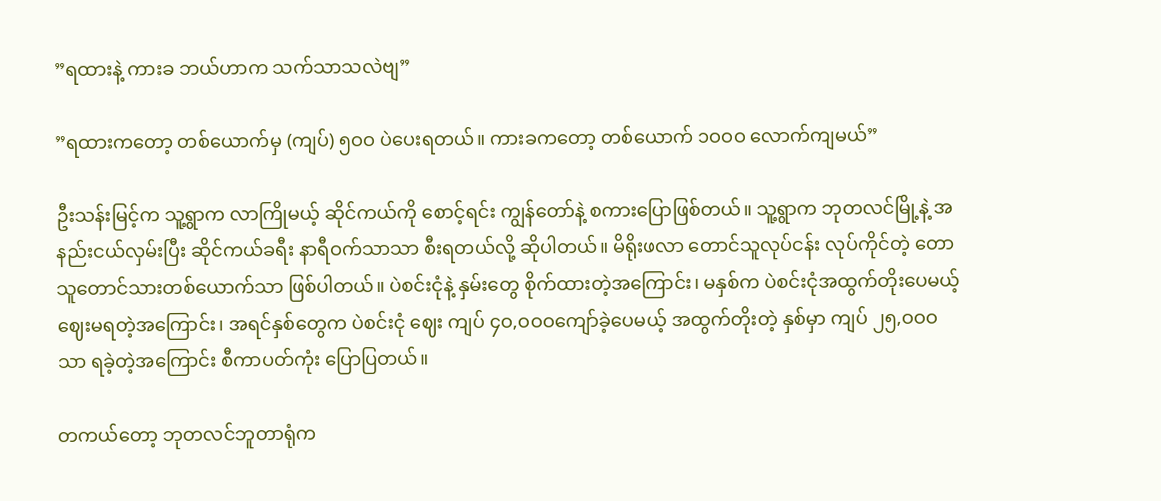”ရထားနဲ့ ကားခ ဘယ်ဟာက သက်သာသလဲဗျ”

”ရထားကတော့ တစ်ယောက်မှ (ကျပ်) ၅ဝဝ ပဲပေးရတယ်။ ကားခကတော့ တစ်ယောက် ၁ဝဝဝ လောက်ကျမယ်”

ဦးသန်းမြင့်က သူ့ရွာက လာကြိုမယ့် ဆိုင်ကယ်ကို စောင့်ရင်း ကျွန်တော်နဲ့ စကားပြောဖြစ်တယ်။ သူ့ရွာက ဘုတလင်မြို့နဲ့ အနည်းငယ်လှမ်းပြီး ဆိုင်ကယ်ခရီး နာရီဝက်သာသာ စီးရတယ်လို့ ဆိုပါတယ်။ မိရိုးဖလာ တောင်သူလုပ်ငန်း လုပ်ကိုင်တဲ့ တောသူတောင်သားတစ်ယောက်သာ ဖြစ်ပါတယ်။ ပဲစင်းငုံနဲ့ နှမ်းတွေ စိုက်ထားတဲ့အကြောင်း၊ မနှစ်က ပဲစင်းငုံအထွက်တိုးပေမယ့် ဈေးမရတဲ့အကြောင်း၊ အရင်နှစ်တွေက ပဲစင်းငုံ ဈေး ကျပ် ၄ဝ,ဝဝဝကျော်ခဲ့ပေမယ့် အထွက်တိုးတဲ့ နှစ်မှာ ကျပ် ၂၅,ဝဝဝ သာ ရခဲ့တဲ့အကြောင်း စီကာပတ်ကုံး ပြောပြတယ်။

တကယ်တော့ ဘုတလင်ဘူတာရုံက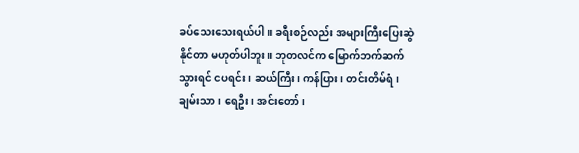ခပ်သေးသေးရယ်ပါ။ ခရီးစဉ်လည်း အများကြီးပြေးဆွဲနိုင်တာ မဟုတ်ပါဘူး။ ဘုတလင်က မြောက်ဘက်ဆက်သွားရင် ငပရင်း၊ ဆယ်ကြီး၊ ကန်ပြား၊ တင်းတိမ်ရံ၊ ချမ်းသာ၊ ရေဦး၊ အင်းတော်၊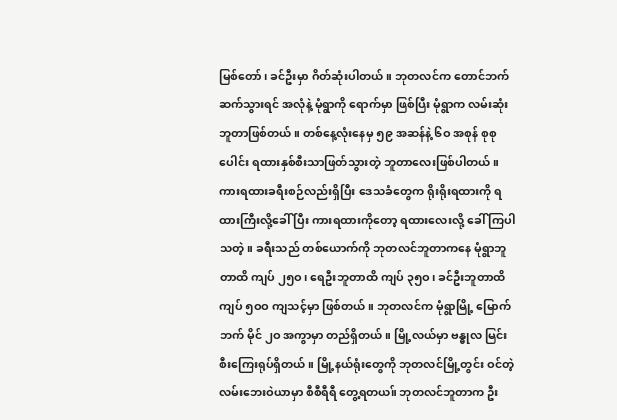မြစ်တော်၊ ခင်ဦးမှာ ဂိတ်ဆုံးပါတယ်။ ဘုတလင်က တောင်ဘက်ဆက်သွားရင် အလုံနဲ့ မုံရွာကို ရောက်မှာ ဖြစ်ပြီး မုံရွာက လမ်းဆုံးဘူတာဖြစ်တယ်။ တစ်နေ့လုံးနေမှ ၅၉ အဆန်နဲ့ ၆ဝ အစုန် စုစုပေါင်း ရထားနှစ်စီးသာဖြတ်သွားတဲ့ ဘူတာလေးဖြစ်ပါတယ်။ ကားရထားခရီးစဉ်လည်းရှိပြီး ဒေသခံတွေက ရိုးရိုးရထားကို ရထားကြီးလို့ခေါ် ပြီး ကားရထားကိုတော့ ရထားလေးလို့ ခေါ် ကြပါသတဲ့။ ခရီးသည် တစ်ယောက်ကို ဘုတလင်ဘူတာကနေ မုံရွာဘူတာထိ ကျပ် ၂၅ဝ၊ ရေဦးဘူတာထိ ကျပ် ၃၅ဝ၊ ခင်ဦးဘူတာထိ ကျပ် ၅ဝဝ ကျသင့်မှာ ဖြစ်တယ်။ ဘုတလင်က မုံရွာမြို့ မြောက်ဘက် မိုင် ၂ဝ အကွာမှာ တည်ရှိတယ်။ မြို့လယ်မှာ ဗန္ဓုလ မြင်းစီးကြေးရုပ်ရှိတယ်။ မြို့နယ်ရုံးတွေကို ဘုတလင်မြို့တွင်း ဝင်တဲ့ လမ်းဘေးဝဲယာမှာ စီစီရီရီ တွေ့ရတယ။် ဘုတလင်ဘူတာက ဦး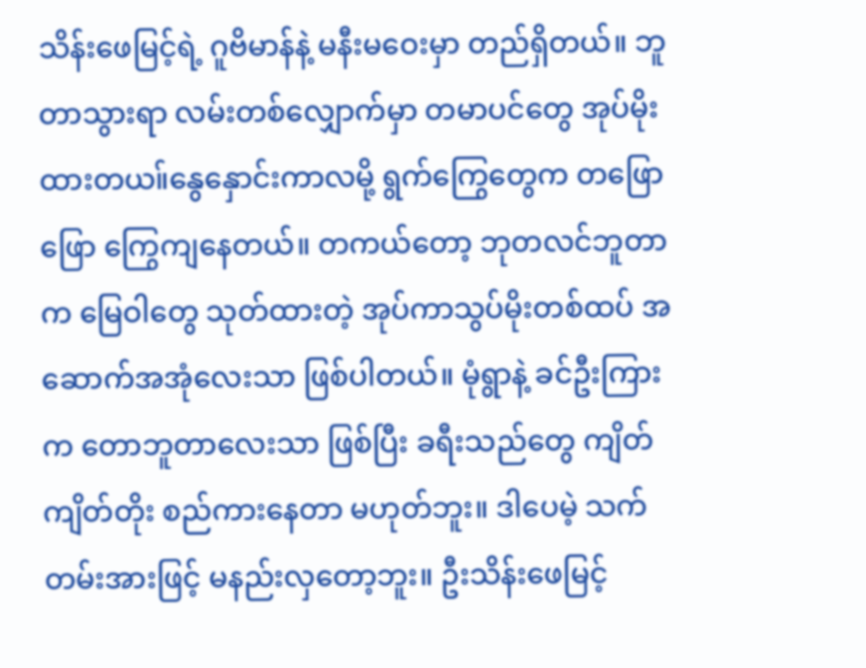သိန်းဖေမြင့်ရဲ့ ဂူဗိမာန်နဲ့ မနီးမဝေးမှာ တည်ရှိတယ်။ ဘူတာသွားရာ လမ်းတစ်လျှောက်မှာ တမာပင်တွေ အုပ်မိုး ထားတယ။်နွေနှောင်းကာလမို့ ရွက်ကြွေတွေက တဖြောဖြော ကြွေကျနေတယ်။ တကယ်တော့ ဘုတလင်ဘူတာက မြေဝါတွေ သုတ်ထားတဲ့ အုပ်ကာသွပ်မိုးတစ်ထပ် အဆောက်အအုံလေးသာ ဖြစ်ပါတယ်။ မုံရွာနဲ့ ခင်ဦးကြားက တောဘူတာလေးသာ ဖြစ်ပြီး ခရီးသည်တွေ ကျိတ်ကျိတ်တိုး စည်ကားနေတာ မဟုတ်ဘူး။ ဒါပေမဲ့ သက်တမ်းအားဖြင့် မနည်းလှတော့ဘူး။ ဦးသိန်းဖေမြင့်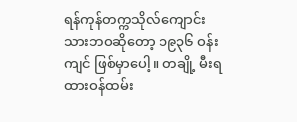ရန်ကုန်တက္ကသိုလ်ကျောင်းသားဘဝဆိုတော့ ၁၉၃၆ ဝန်းကျင် ဖြစ်မှာပေါ့။ တချို့ မီးရထားဝန်ထမ်း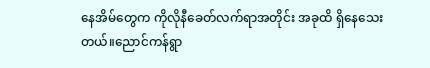နေအိမ်တွေက ကိုလိုနီခေတ်လက်ရာအတိုင်း အခုထိ ရှိနေသေးတယ်။ညောင်ကန်ရွာ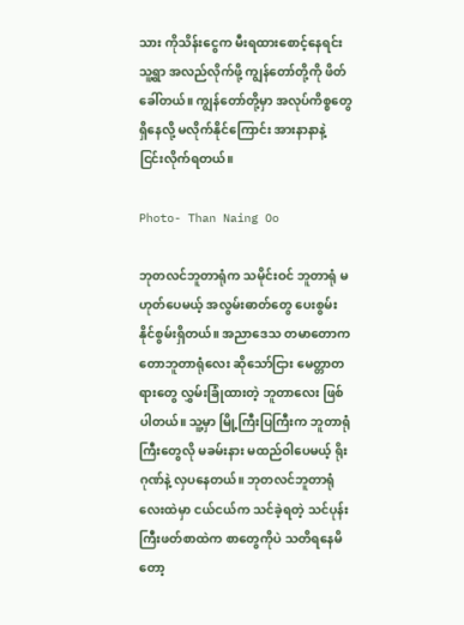သား ကိုသိန်းငွေက မီးရထားစောင့်နေရင်းသူ့ရွာ အလည်လိုက်ဖို့ ကျွန်တော်တို့ကို ဖိတ်ခေါ်တယ်။ ကျွန်တော်တို့မှာ အလုပ်ကိစ္စတွေ ရှိနေလို့ မလိုက်နိုင်ကြောင်း အားနာနာနဲ့ ငြင်းလိုက်ရတယ်။

Photo- Than Naing Oo

ဘုတလင်ဘူတာရုံက သမိုင်းဝင် ဘူတာရုံ မဟုတ်ပေမယ့် အလွမ်းဓာတ်တွေ ပေးစွမ်းနိုင်စွမ်းရှိတယ်။ အညာဒေသ တမာတောက တောဘူတာရုံလေး ဆိုသော်ငြား မေတ္တာတရားတွေ လွှမ်းခြုံထားတဲ့ ဘူတာလေး ဖြစ်ပါတယ်။ သူ့မှာ မြို့ကြီးပြကြီးက ဘူတာရုံကြီးတွေလို မခမ်းနား မထည်ဝါပေမယ့် ရိုးဂုဏ်နဲ့ လှပနေတယ်။ ဘုတလင်ဘူတာရုံလေးထဲမှာ ငယ်ငယ်က သင်ခဲ့ရတဲ့ သင်ပုန်းကြီးဖတ်စာထဲက စာတွေကိုပဲ သတိရနေမိတော့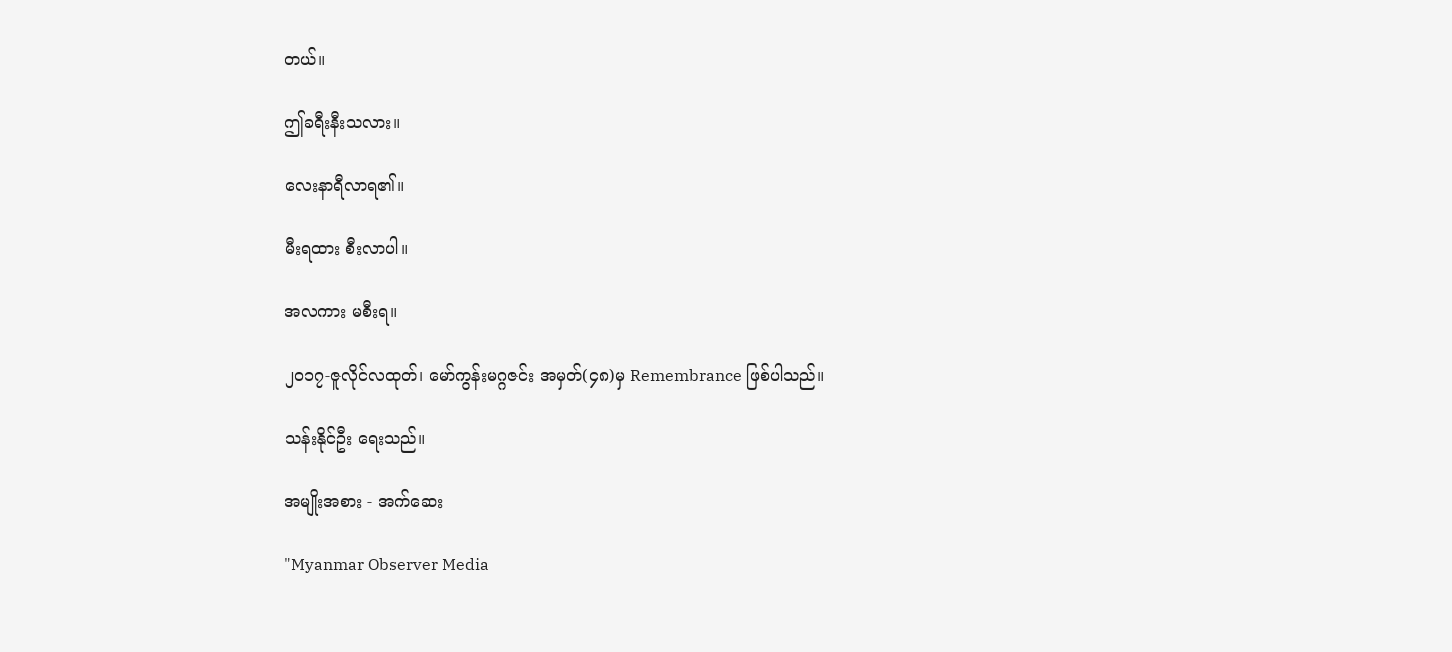တယ်။

ဤခရီးနီးသလား။

လေးနာရီလာရ၏။

မီးရထား စီးလာပါ။

အလကား မစီးရ။

၂၀၁၇-ဇူလိုင်လထုတ်၊ မော်ကွန်းမဂ္ဂဇင်း အမှတ်(၄၈)မှ Remembrance ဖြစ်ပါသည်။

သန်းနိုင်ဦး ရေးသည်။

အမျိုးအစား - အက်ဆေး

"Myanmar Observer Media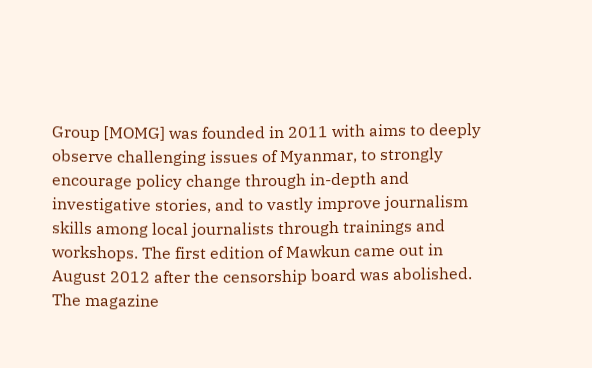Group [MOMG] was founded in 2011 with aims to deeply observe challenging issues of Myanmar, to strongly encourage policy change through in-depth and investigative stories, and to vastly improve journalism skills among local journalists through trainings and workshops. The first edition of Mawkun came out in August 2012 after the censorship board was abolished. The magazine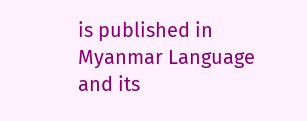is published in Myanmar Language and its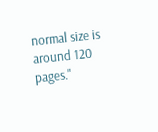normal size is around 120 pages."